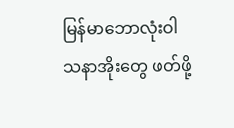မြန်မာဘောလုံးဝါသနာအိုးတွေ ဖတ်ဖို့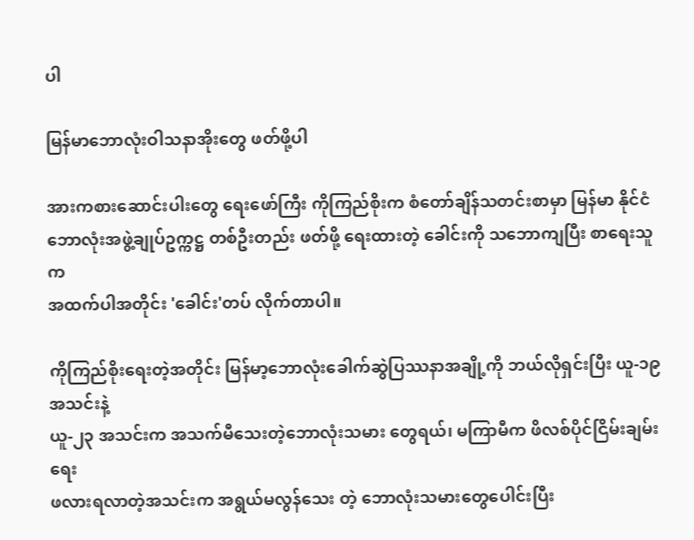ပါ

မြန်မာဘောလုံးဝါသနာအိုးတွေ ဖတ်ဖို့ပါ

အားကစားဆောင်းပါးတွေ ရေးဖော်ကြီး ကိုကြည်စိုးက စံတော်ချိန်သတင်းစာမှာ မြန်မာ နိုင်ငံ
ဘောလုံးအဖွဲ့ချုပ်ဥက္ကဋ္ဌ တစ်ဦးတည်း ဖတ်ဖို့ ရေးထားတဲ့ ခေါင်းကို သဘောကျပြီး စာရေးသူက
အထက်ပါအတိုင်း 'ခေါင်း'တပ် လိုက်တာပါ။

ကိုကြည်စိုးရေးတဲ့အတိုင်း မြန်မာ့ဘောလုံးခေါက်ဆွဲပြဿနာအချို့ကို ဘယ်လိုရှင်းပြီး ယူ-၁၉ အသင်းနဲ့
ယူ-၂၃ အသင်းက အသက်မီသေးတဲ့ဘောလုံးသမား တွေရယ်၊ မကြာမီက ဖိလစ်ပိုင်ငြိမ်းချမ်းရေး
ဖလားရလာတဲ့အသင်းက အရွယ်မလွန်သေး တဲ့ ဘောလုံးသမားတွေပေါင်းပြီး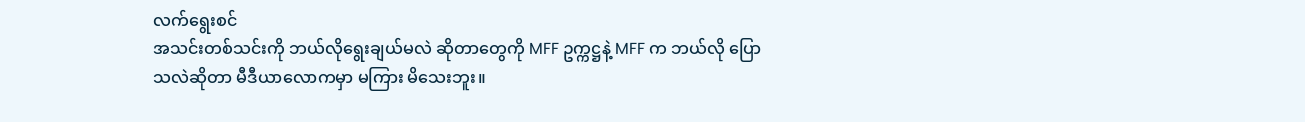လက်ရွေးစင်
အသင်းတစ်သင်းကို ဘယ်လိုရွေးချယ်မလဲ ဆိုတာတွေကို MFF ဥက္ကဋ္ဌနဲ့ MFF က ဘယ်လို ပြော
သလဲဆိုတာ မီဒီယာလောကမှာ မကြား မိသေးဘူး။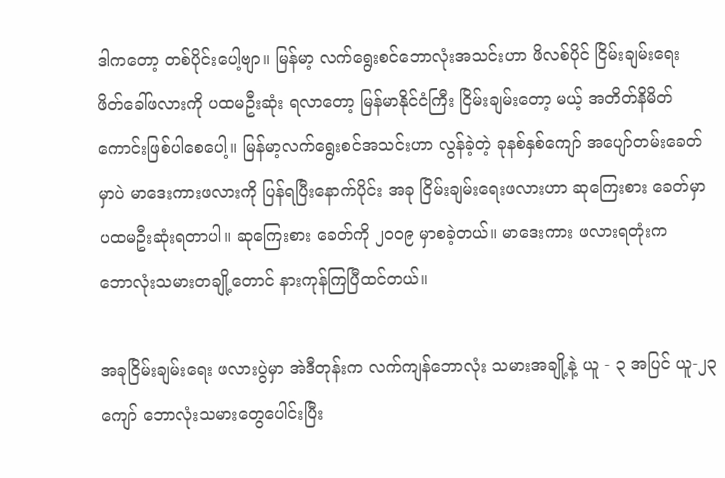ဒါကတော့ တစ်ပိုင်းပေါ့ဗျာ။ မြန်မာ့ လက်ရွေးစင်ဘောလုံးအသင်းဟာ ဖိလစ်ပိုင် ငြိမ်းချမ်းရေး
ဖိတ်ခေါ်ဖလားကို ပထမဦးဆုံး ရလာတော့ မြန်မာနိုင်ငံကြီး ငြိမ်းချမ်းတော့ မယ့် အတိတ်နိမိတ်
ကောင်းဖြစ်ပါစေပေါ့။ မြန်မာ့လက်ရွေးစင်အသင်းဟာ လွန်ခဲ့တဲ့ ခုနစ်နှစ်ကျော် အပျော်တမ်းခေတ်
မှာပဲ မာဒေးကားဖလားကို ပြန်ရပြီးနောက်ပိုင်း အခု ငြိမ်းချမ်းရေးဖလားဟာ ဆုကြေးစား ခေတ်မှာ
ပထမဦးဆုံးရတာပါ။ ဆုကြေးစား ခေတ်ကို ၂၀၀၉ မှာစခဲ့တယ်။ မာဒေးကား ဖလားရတုံးက
ဘောလုံးသမားတချို့တောင် နားကုန်ကြပြီထင်တယ်။

အခုငြိမ်းချမ်းရေး ဖလားပွဲမှာ အဲဒီတုန်းက လက်ကျန်ဘောလုံး သမားအချို့နဲ့ ယူ - ၃ အပြင် ယူ-၂၃
ကျော် ဘောလုံးသမားတွေပေါင်းပြီး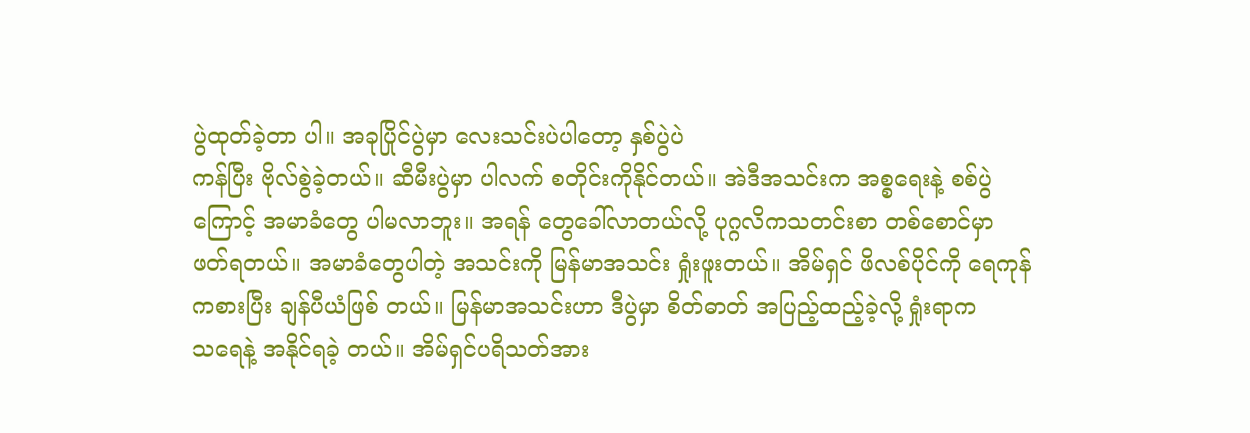ပွဲထုတ်ခဲ့တာ ပါ။ အခုပြိုင်ပွဲမှာ လေးသင်းပဲပါတော့ နှစ်ပွဲပဲ
ကန်ပြီး ဗိုလ်စွဲခဲ့တယ်။ ဆီမီးပွဲမှာ ပါလက် စတိုင်းကိုနိုင်တယ်။ အဲဒီအသင်းက အစ္စရေးနဲ့ စစ်ပွဲ
ကြောင့် အမာခံတွေ ပါမလာဘူး။ အရန် တွေခေါ်လာတယ်လို့ ပုဂ္ဂလိကသတင်းစာ တစ်စောင်မှာ
ဖတ်ရတယ်။ အမာခံတွေပါတဲ့ အသင်းကို မြန်မာအသင်း ရှုံးဖူးတယ်။ အိမ်ရှင် ဖိလစ်ပိုင်ကို ရေကုန်
ကစားပြီး ချန်ပီယံဖြစ် တယ်။ မြန်မာအသင်းဟာ ဒီပွဲမှာ စိတ်ဓာတ် အပြည့်ထည့်ခဲ့လို့ ရှုံးရာက
သရေနဲ့ အနိုင်ရခဲ့ တယ်။ အိမ်ရှင်ပရိသတ်အား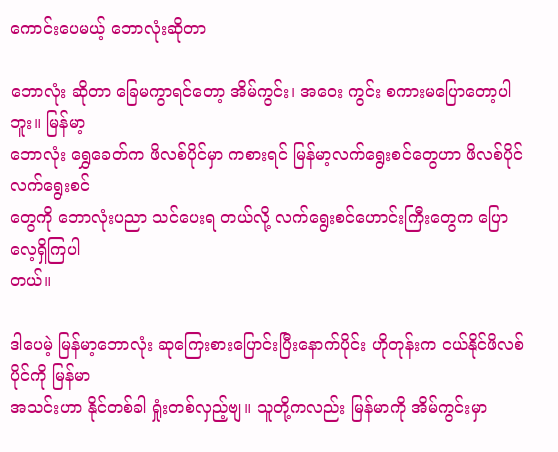ကောင်းပေမယ့် ဘောလုံးဆိုတာ

ဘောလုံး ဆိုတာ ခြေမကွာရင်တော့ အိမ်ကွင်း၊ အဝေး ကွင်း စကားမပြောတော့ပါဘူး။ မြန်မာ့
ဘောလုံး ရွှေခေတ်က ဖိလစ်ပိုင်မှာ ကစားရင် မြန်မာ့လက်ရွေးစင်တွေဟာ ဖိလစ်ပိုင် လက်ရွေးစင်
တွေကို ဘောလုံးပညာ သင်ပေးရ တယ်လို့ လက်ရွေးစင်ဟောင်းကြီးတွေက ပြောလေ့ရှိကြပါ
တယ်။

ဒါပေမဲ့ မြန်မာ့ဘောလုံး ဆုကြေးစားပြောင်းပြီးနောက်ပိုင်း ဟိုတုန်းက ငယ်နိုင်ဖိလစ်ပိုင်ကို မြန်မာ
အသင်းဟာ နိုင်တစ်ခါ ရှုံးတစ်လှည့်ဗျ။ သူတို့ကလည်း မြန်မာကို အိမ်ကွင်းမှာ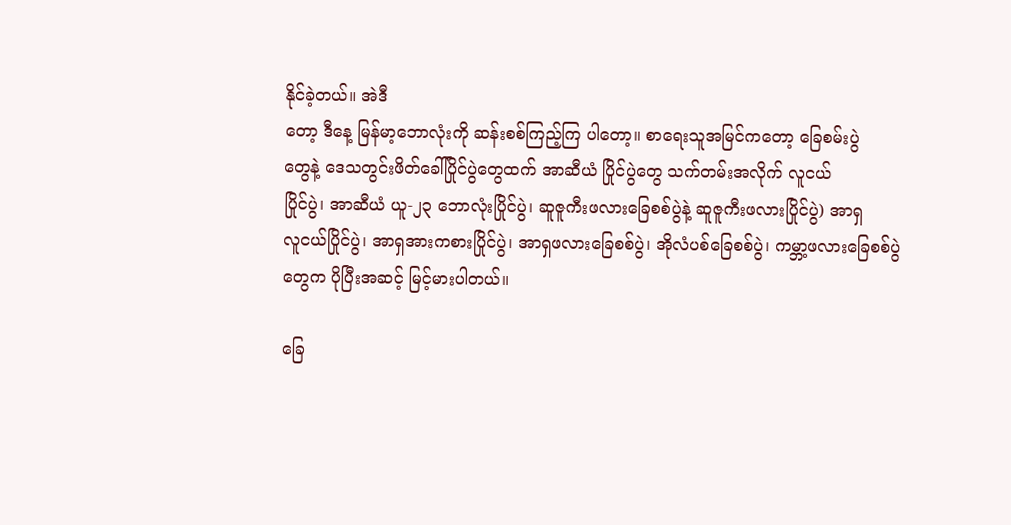နိုင်ခဲ့တယ်။ အဲဒီ
တော့ ဒီနေ့ မြန်မာ့ဘောလုံးကို ဆန်းစစ်ကြည့်ကြ ပါတော့။ စာရေးသူအမြင်ကတော့ ခြေစမ်းပွဲ
တွေနဲ့ ဒေသတွင်းဖိတ်ခေါ်ပြိုင်ပွဲတွေထက် အာဆီယံ ပြိုင်ပွဲတွေ သက်တမ်းအလိုက် လူငယ်
ပြိုင်ပွဲ၊ အာဆီယံ ယူ-၂၃ ဘောလုံးပြိုင်ပွဲ၊ ဆူဇူကီးဖလားခြေစစ်ပွဲနဲ့ ဆူဇူကီးဖလားပြိုင်ပွဲ) အာရှ
လူငယ်ပြိုင်ပွဲ၊ အာရှအားကစားပြိုင်ပွဲ၊ အာရှဖလားခြေစစ်ပွဲ၊ အိုလံပစ်ခြေစစ်ပွဲ၊ ကမ္ဘာ့ဖလားခြေစစ်ပွဲ
တွေက ပိုပြီးအဆင့် မြင့်မားပါတယ်။

ခြေ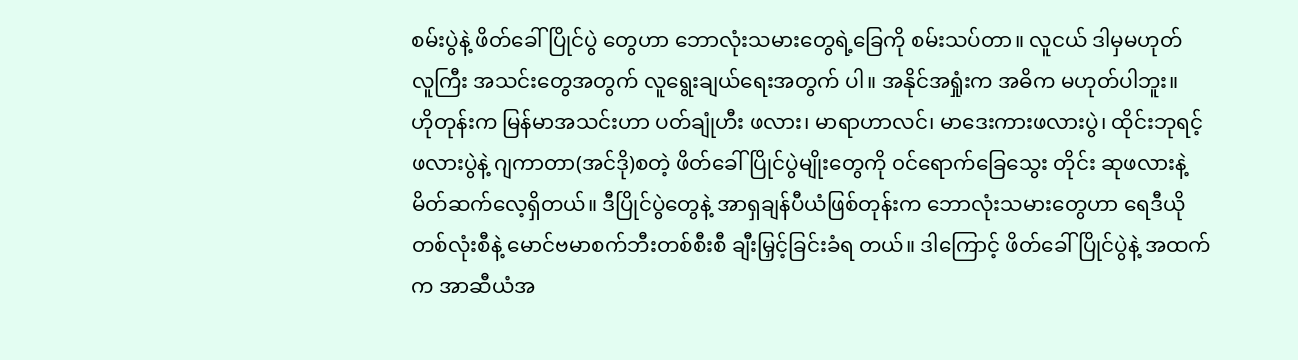စမ်းပွဲနဲ့ ဖိတ်ခေါ်ပြိုင်ပွဲ တွေဟာ ဘောလုံးသမားတွေရဲ့ခြေကို စမ်းသပ်တာ။ လူငယ် ဒါမှမဟုတ်
လူကြီး အသင်းတွေအတွက် လူရွေးချယ်ရေးအတွက် ပါ။ အနိုင်အရှုံးက အဓိက မဟုတ်ပါဘူး။
ဟိုတုန်းက မြန်မာအသင်းဟာ ပတ်ချုံဟီး ဖလား၊ မာရာဟာလင်၊ မာဒေးကားဖလားပွဲ၊ ထိုင်းဘုရင့်
ဖလားပွဲနဲ့ ဂျကာတာ(အင်ဒို)စတဲ့ ဖိတ်ခေါ်ပြိုင်ပွဲမျိုးတွေကို ၀င်ရောက်ခြေသွေး တိုင်း ဆုဖလားနဲ့
မိတ်ဆက်လေ့ရှိတယ်။ ဒီပြိုင်ပွဲတွေနဲ့ အာရှချန်ပီယံဖြစ်တုန်းက ဘောလုံးသမားတွေဟာ ရေဒီယို
တစ်လုံးစီနဲ့ မောင်ဗမာစက်ဘီးတစ်စီးစီ ချီးမြှင့်ခြင်းခံရ တယ်။ ဒါကြောင့် ဖိတ်ခေါ်ပြိုင်ပွဲနဲ့ အထက်
က အာဆီယံအ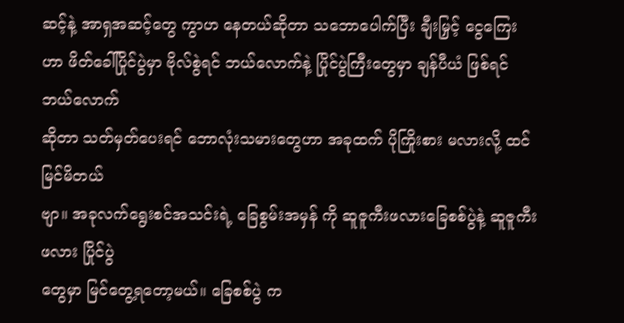ဆင့်နဲ့ အာရှအဆင့်တွေ ကွာဟ နေတယ်ဆိုတာ သဘောပေါက်ပြီး ချီးမြှင့် ငွေကြေး
ဟာ ဖိတ်ခေါ်ပြိုင်ပွဲမှာ ဗိုလ်စွဲရင် ဘယ်လောက်နဲ့ ပြိုင်ပွဲကြီးတွေမှာ ချန်ပီယံ ဖြစ်ရင် ဘယ်လောက်
ဆိုတာ သတ်မှတ်ပေးရင် ဘောလုံးသမားတွေဟာ အခုထက် ပိုကြိုးစား မလားလို့ ထင်မြင်မိတယ်
ဗျာ။ အခုလက်ရွေးစင်အသင်းရဲ့ ခြေစွမ်းအမှန် ကို ဆူဇူကီးဖလားခြေစစ်ပွဲနဲ့ ဆူဇူကီးဖလား ပြိုင်ပွဲ
တွေမှာ မြင်တွေ့ရတော့မယ်။ ခြေစစ်ပွဲ က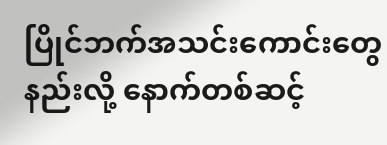ပြိုင်ဘက်အသင်းကောင်းတွေနည်းလို့ နောက်တစ်ဆင့်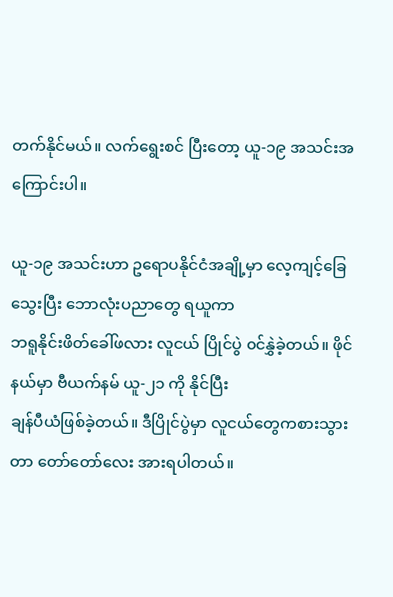တက်နိုင်မယ်။ လက်ရွေးစင် ပြီးတော့ ယူ-၁၉ အသင်းအကြောင်းပါ။

ယူ-၁၉ အသင်းဟာ ဥရောပနိုင်ငံအချို့မှာ လေ့ကျင့်ခြေသွေးပြီး ဘောလုံးပညာတွေ ရယူကာ
ဘရူနိုင်းဖိတ်ခေါ်ဖလား လူငယ် ပြိုင်ပွဲ ၀င်နွှဲခဲ့တယ်။ ဖိုင်နယ်မှာ ဗီယက်နမ် ယူ-၂၁ ကို နိုင်ပြီး
ချန်ပီယံဖြစ်ခဲ့တယ်။ ဒီပြိုင်ပွဲမှာ လူငယ်တွေကစားသွားတာ တော်တော်လေး အားရပါတယ်။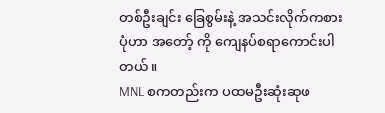တစ်ဦးချင်း ခြေစွမ်းနဲ့ အသင်းလိုက်ကစားပုံဟာ အတော့် ကို ကျေနပ်စရာကောင်းပါတယ်။
MNL စကတည်းက ပထမဦးဆုံးဆုဖ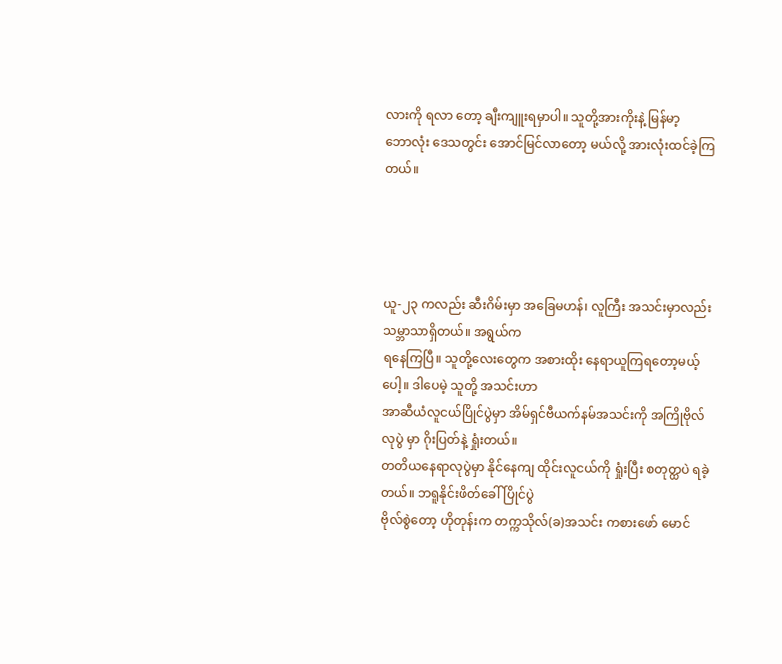လားကို ရလာ တော့ ချီးကျူးရမှာပါ။ သူတို့အားကိုးနဲ့ မြန်မာ့
ဘောလုံး ဒေသတွင်း အောင်မြင်လာတော့ မယ်လို့ အားလုံးထင်ခဲ့ကြတယ်။




ယူ-၂၃ ကလည်း ဆီးဂိမ်းမှာ အခြေမဟန်၊ လူကြီး အသင်းမှာလည်း သမ္ဘာသာရှိတယ်။ အရွယ်က
ရနေကြပြီ။ သူတို့လေးတွေက အစားထိုး နေရာယူကြရတော့မယ့်ပေါ့။ ဒါပေမဲ့ သူတို့ အသင်းဟာ
အာဆီယံလူငယ်ပြိုင်ပွဲမှာ အိမ်ရှင်ဗီယက်နမ်အသင်းကို အကြိုဗိုလ်လုပွဲ မှာ ဂိုးပြတ်နဲ့ ရှုံးတယ်။
တတိယနေရာလုပွဲမှာ နိုင်နေကျ ထိုင်းလူငယ်ကို ရှုံးပြီး စတုတ္ထပဲ ရခဲ့တယ်။ ဘရူနိုင်းဖိတ်ခေါ်ပြိုင်ပွဲ
ဗိုလ်စွဲတော့ ဟိုတုန်းက တက္ကသိုလ်(ခ)အသင်း ကစားဖော် မောင်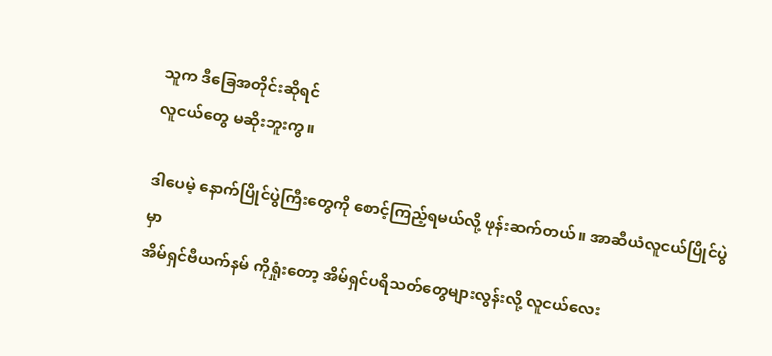သူက ဒီခြေအတိုင်းဆိုရင်
လူငယ်တွေ မဆိုးဘူးကွ။

ဒါပေမဲ့ နောက်ပြိုင်ပွဲကြီးတွေကို စောင့်ကြည့်ရမယ်လို့ ဖုန်းဆက်တယ်။ အာဆီယံလူငယ်ပြိုင်ပွဲမှာ
အိမ်ရှင်ဗီယက်နမ် ကိုရှုံးတော့ အိမ်ရှင်ပရိသတ်တွေများလွန်းလို့ လူငယ်လေး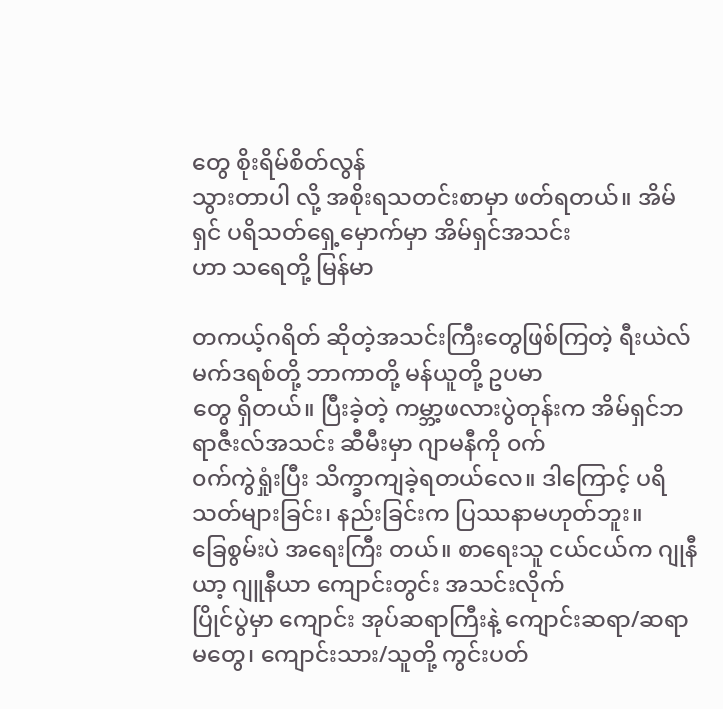တွေ စိုးရိမ်စိတ်လွန်
သွားတာပါ လို့ အစိုးရသတင်းစာမှာ ဖတ်ရတယ်။ အိမ်ရှင် ပရိသတ်ရှေ့မှောက်မှာ အိမ်ရှင်အသင်း
ဟာ သရေတို့ မြန်မာ

တကယ့်ဂရိတ် ဆိုတဲ့အသင်းကြီးတွေဖြစ်ကြတဲ့ ရီးယဲလ် မက်ဒရစ်တို့ ဘာကာတို့ မန်ယူတို့ ဥပမာ
တွေ ရှိတယ်။ ပြီးခဲ့တဲ့ ကမ္ဘာ့ဖလားပွဲတုန်းက အိမ်ရှင်ဘရာဇီးလ်အသင်း ဆီမီးမှာ ဂျာမနီကို ၀က်
၀က်ကွဲရှုံးပြီး သိက္ခာကျခဲ့ရတယ်လေ။ ဒါကြောင့် ပရိသတ်များခြင်း၊ နည်းခြင်းက ပြဿနာမဟုတ်ဘူး။
ခြေစွမ်းပဲ အရေးကြီး တယ်။ စာရေးသူ ငယ်ငယ်က ဂျုနီယာ့ ဂျူနီယာ ကျောင်းတွင်း အသင်းလိုက်
ပြိုင်ပွဲမှာ ကျောင်း အုပ်ဆရာကြီးနဲ့ ကျောင်းဆရာ/ဆရာမတွေ၊ ကျောင်းသား/သူတို့ ကွင်းပတ်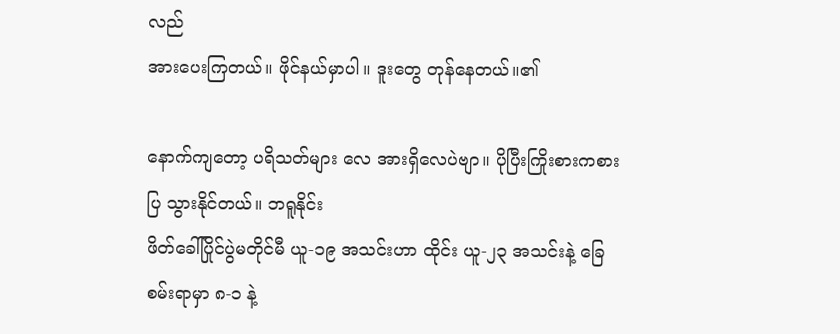လည်
အားပေးကြတယ်။ ဖိုင်နယ်မှာပါ။ ဒူးတွေ တုန်နေတယ်။၏

နောက်ကျတော့ ပရိသတ်များ လေ အားရှိလေပဲဗျာ။ ပိုပြီးကြိုးစားကစားပြ သွားနိုင်တယ်။ ဘရူနိုင်း
ဖိတ်ခေါ်ပြိုင်ပွဲမတိုင်မီ ယူ-၁၉ အသင်းဟာ ထိုင်း ယူ-၂၃ အသင်းနဲ့ ခြေစမ်းရာမှာ ၈-၁ နဲ့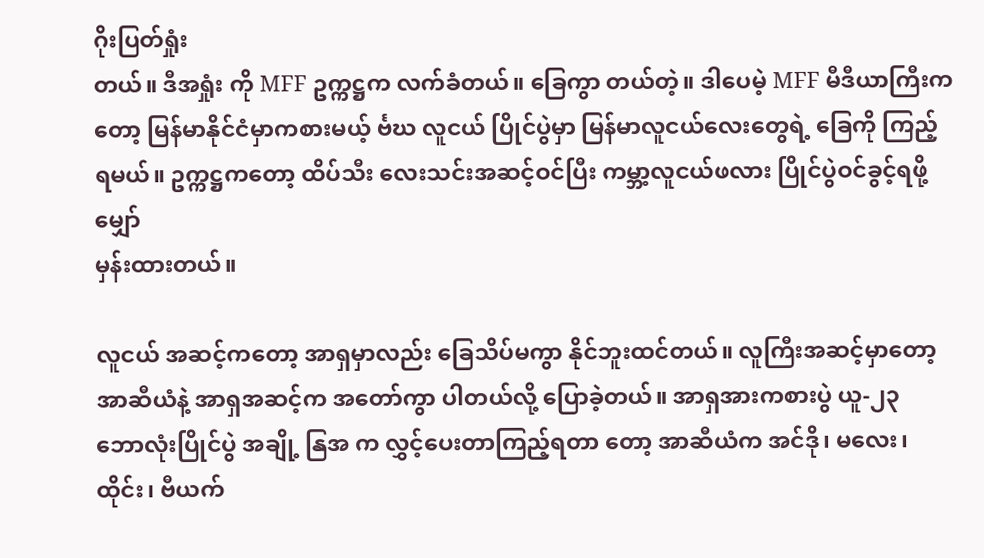ဂိုးပြတ်ရှုံး
တယ်။ ဒီအရှုံး ကို MFF ဥက္ကဋ္ဌက လက်ခံတယ်။ ခြေကွာ တယ်တဲ့။ ဒါပေမဲ့ MFF မီဒီယာကြီးက
တော့ မြန်မာနိုင်ငံမှာကစားမယ့် င်္ဗဃ လူငယ် ပြိုင်ပွဲမှာ မြန်မာလူငယ်လေးတွေရဲ့ ခြေကို ကြည့်
ရမယ်။ ဥက္ကဋ္ဌကတော့ ထိပ်သီး လေးသင်းအဆင့်ဝင်ပြီး ကမ္ဘာ့လူငယ်ဖလား ပြိုင်ပွဲဝင်ခွင့်ရဖို့ မျှော်
မှန်းထားတယ်။

လူငယ် အဆင့်ကတော့ အာရှမှာလည်း ခြေသိပ်မကွာ နိုင်ဘူးထင်တယ်။ လူကြီးအဆင့်မှာတော့
အာဆီယံနဲ့ အာရှအဆင့်က အတော်ကွာ ပါတယ်လို့ ပြောခဲ့တယ်။ အာရှအားကစားပွဲ ယူ-၂၃
ဘောလုံးပြိုင်ပွဲ အချို့ နြအ က လွှင့်ပေးတာကြည့်ရတာ တော့ အာဆီယံက အင်ဒို၊ မလေး၊
ထိုင်း၊ ဗီယက်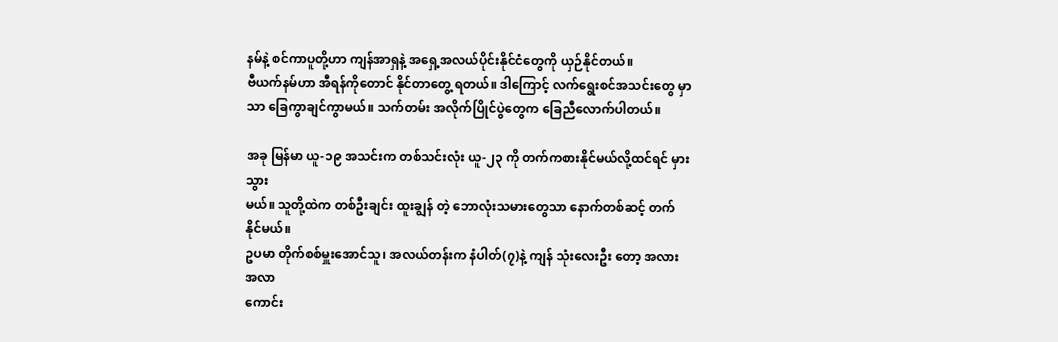နမ်နဲ့ စင်ကာပူတို့ဟာ ကျန်အာရှနဲ့ အရှေ့အလယ်ပိုင်းနိုင်ငံတွေကို ယှဉ်နိုင်တယ်။
ဗီယက်နမ်ဟာ အီရန်ကိုတောင် နိုင်တာတွေ့ ရတယ်။ ဒါကြောင့် လက်ရွေးစင်အသင်းတွေ မှာ
သာ ခြေကွာချင်ကွာမယ်။ သက်တမ်း အလိုက်ပြိုင်ပွဲတွေက ခြေညီလောက်ပါတယ်။

အခု မြန်မာ ယူ-၁၉ အသင်းက တစ်သင်းလုံး ယူ-၂၃ ကို တက်ကစားနိုင်မယ်လို့ထင်ရင် မှားသွား
မယ်။ သူတို့ထဲက တစ်ဦးချင်း ထူးချွန် တဲ့ ဘောလုံးသမားတွေသာ နောက်တစ်ဆင့် တက်နိုင်မယ်။
ဥပမာ တိုက်စစ်မှူးအောင်သူ၊ အလယ်တန်းက နံပါတ်(၇)နဲ့ ကျန် သုံးလေးဦး တော့ အလားအလာ
ကောင်း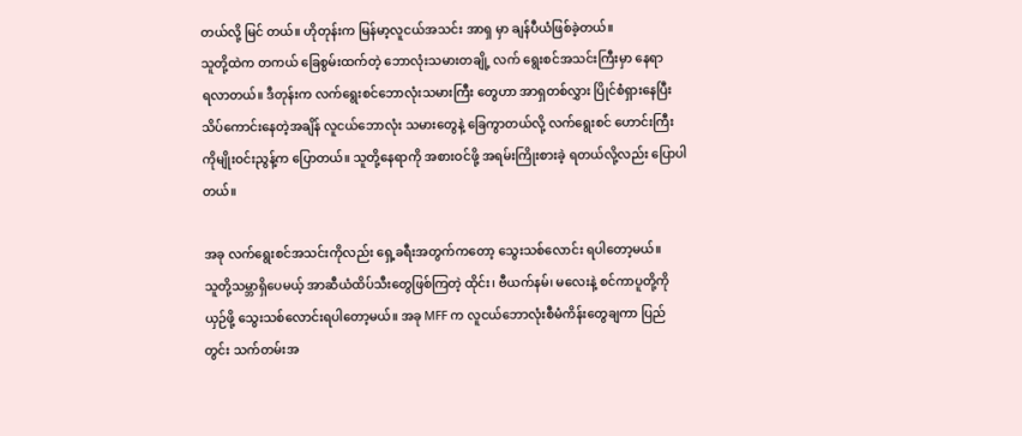တယ်လို့ မြင် တယ်။ ဟိုတုန်းက မြန်မာ့လူငယ်အသင်း အာရှ မှာ ချန်ပီယံဖြစ်ခဲ့တယ်။
သူတို့ထဲက တကယ် ခြေစွမ်းထက်တဲ့ ဘောလုံးသမားတချို့ လက် ရွေးစင်အသင်းကြီးမှာ နေရာ
ရလာတယ်။ ဒီတုန်းက လက်ရွေးစင်ဘောလုံးသမားကြီး တွေဟာ အာရှတစ်လွှား ပြိုင်စံရှားနေပြီး
သိပ်ကောင်းနေတဲ့အချိန် လူငယ်ဘောလုံး သမားတွေနဲ့ ခြေကွာတယ်လို့ လက်ရွေးစင် ဟောင်းကြီး
ကိုမျိုးဝင်းညွန့်က ပြောတယ်။ သူတို့နေရာကို အစားဝင်ဖို့ အရမ်းကြိုးစားခဲ့ ရတယ်လို့လည်း ပြောပါ
တယ်။

အခု လက်ရွေးစင်အသင်းကိုလည်း ရှေ့ခရီးအတွက်ကတော့ သွေးသစ်လောင်း ရပါတော့မယ်။
သူတို့သမ္ဘာရှိပေမယ့် အာဆီယံထိပ်သီးတွေဖြစ်ကြတဲ့ ထိုင်း၊ ဗီယက်နမ်၊ မလေးနဲ့ စင်ကာပူတို့ကို
ယှဉ်ဖို့ သွေးသစ်လောင်းရပါတော့မယ်။ အခု MFF က လူငယ်ဘောလုံးစီမံကိန်းတွေချကာ ပြည်
တွင်း သက်တမ်းအ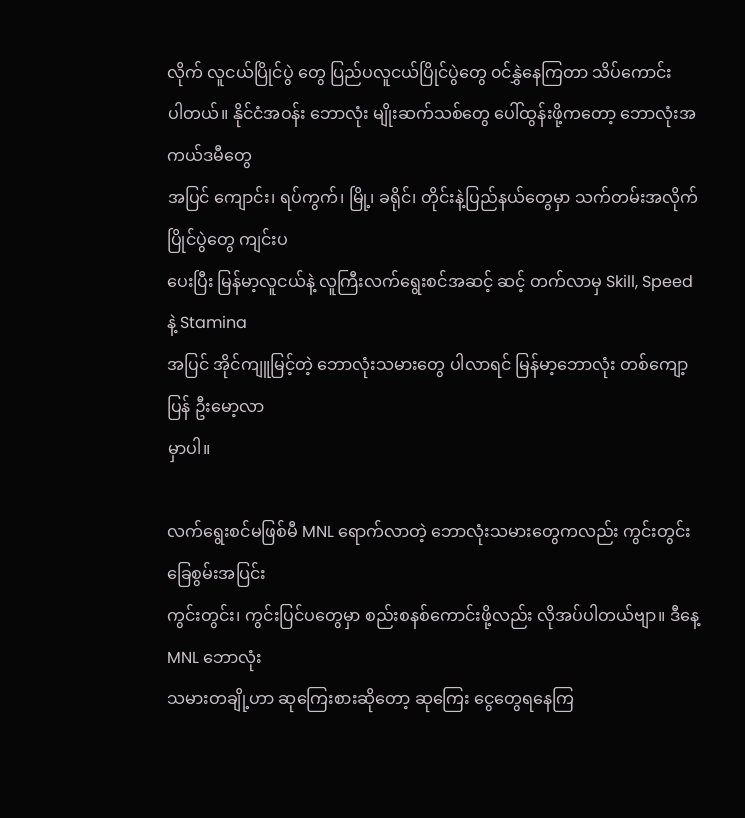လိုက် လူငယ်ပြိုင်ပွဲ တွေ ပြည်ပလူငယ်ပြိုင်ပွဲတွေ ၀င်နွှဲနေကြတာ သိပ်ကောင်း
ပါတယ်။ နိုင်ငံအဝန်း ဘောလုံး မျိုးဆက်သစ်တွေ ပေါ်ထွန်းဖို့ကတော့ ဘောလုံးအကယ်ဒမီတွေ
အပြင် ကျောင်း၊ ရပ်ကွက်၊ မြို့၊ ခရိုင်၊ တိုင်းနဲ့ပြည်နယ်တွေမှာ သက်တမ်းအလိုက်ပြိုင်ပွဲတွေ ကျင်းပ
ပေးပြီး မြန်မာ့လူငယ်နဲ့ လူကြီးလက်ရွေးစင်အဆင့် ဆင့် တက်လာမှ Skill, Speed နဲ့ Stamina
အပြင် အိုင်ကျူမြင့်တဲ့ ဘောလုံးသမားတွေ ပါလာရင် မြန်မာ့ဘောလုံး တစ်ကျော့ပြန် ဦးမော့လာ
မှာပါ။

လက်ရွေးစင်မဖြစ်မီ MNL ရောက်လာတဲ့ ဘောလုံးသမားတွေကလည်း ကွင်းတွင်းခြေစွမ်းအပြင်း
ကွင်းတွင်း၊ ကွင်းပြင်ပတွေမှာ စည်းစနစ်ကောင်းဖို့လည်း လိုအပ်ပါတယ်ဗျာ။ ဒီနေ့ MNL ဘောလုံး
သမားတချို့ဟာ ဆုကြေးစားဆိုတော့ ဆုကြေး ငွေတွေရနေကြ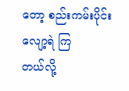တော့ စည်းကမ်းပိုင်း လျော့ရဲ ကြ
တယ်လို့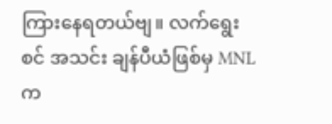ကြားနေရတယ်ဗျ။ လက်ရွေးစင် အသင်း ချန်ပီယံဖြစ်မှ MNL က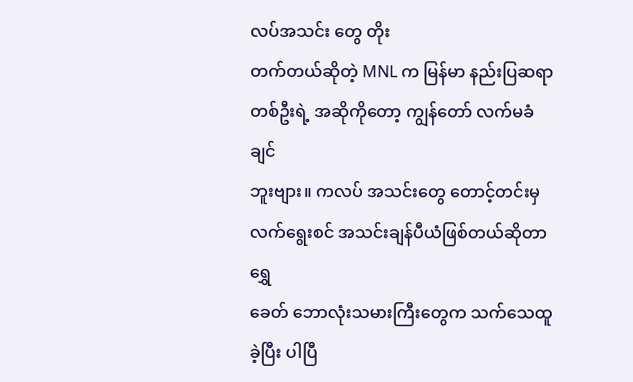လပ်အသင်း တွေ တိုး
တက်တယ်ဆိုတဲ့ MNL က မြန်မာ နည်းပြဆရာတစ်ဦးရဲ့ အဆိုကိုတော့ ကျွန်တော် လက်မခံချင်
ဘူးဗျား။ ကလပ် အသင်းတွေ တောင့်တင်းမှ လက်ရွေးစင် အသင်းချန်ပီယံဖြစ်တယ်ဆိုတာ ရွှေ
ခေတ် ဘောလုံးသမားကြီးတွေက သက်သေထူခဲ့ပြီး ပါပြီ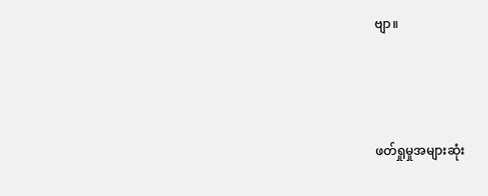ဗျာ။



ဖတ်ရှုမှုအများဆုံး